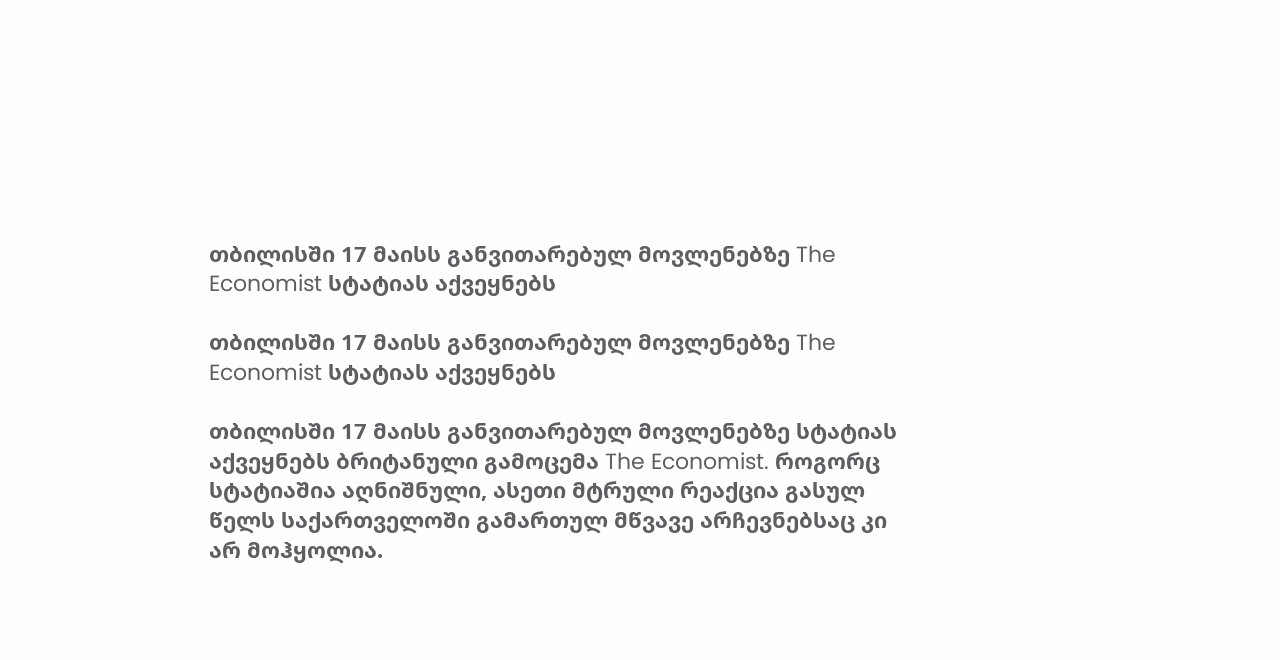თბილისში 17 მაისს განვითარებულ მოვლენებზე The Economist სტატიას აქვეყნებს

თბილისში 17 მაისს განვითარებულ მოვლენებზე The Economist სტატიას აქვეყნებს

თბილისში 17 მაისს განვითარებულ მოვლენებზე სტატიას აქვეყნებს ბრიტანული გამოცემა The Economist. როგორც სტატიაშია აღნიშნული, ასეთი მტრული რეაქცია გასულ წელს საქართველოში გამართულ მწვავე არჩევნებსაც კი არ მოჰყოლია.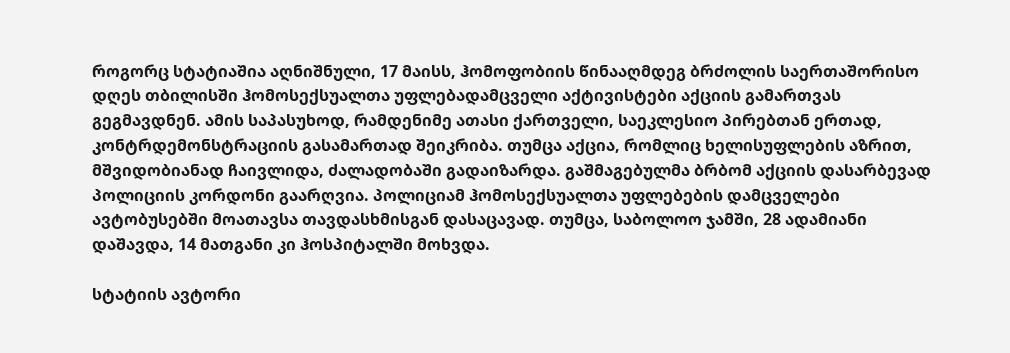როგორც სტატიაშია აღნიშნული, 17 მაისს, ჰომოფობიის წინააღმდეგ ბრძოლის საერთაშორისო დღეს თბილისში ჰომოსექსუალთა უფლებადამცველი აქტივისტები აქციის გამართვას გეგმავდნენ. ამის საპასუხოდ, რამდენიმე ათასი ქართველი, საეკლესიო პირებთან ერთად, კონტრდემონსტრაციის გასამართად შეიკრიბა. თუმცა აქცია, რომლიც ხელისუფლების აზრით, მშვიდობიანად ჩაივლიდა, ძალადობაში გადაიზარდა. გაშმაგებულმა ბრბომ აქციის დასარბევად პოლიციის კორდონი გაარღვია. პოლიციამ ჰომოსექსუალთა უფლებების დამცველები ავტობუსებში მოათავსა თავდასხმისგან დასაცავად. თუმცა, საბოლოო ჯამში, 28 ადამიანი დაშავდა, 14 მათგანი კი ჰოსპიტალში მოხვდა.

სტატიის ავტორი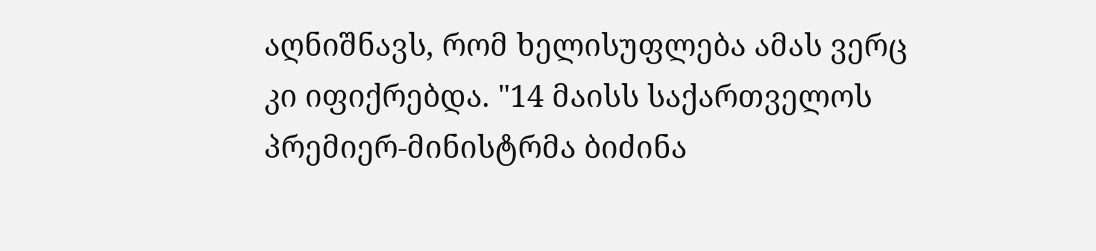აღნიშნავს, რომ ხელისუფლება ამას ვერც კი იფიქრებდა. "14 მაისს საქართველოს პრემიერ-მინისტრმა ბიძინა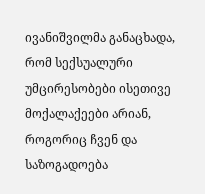ივანიშვილმა განაცხადა, რომ სექსუალური უმცირესობები ისეთივე მოქალაქეები არიან, როგორიც ჩვენ და საზოგადოება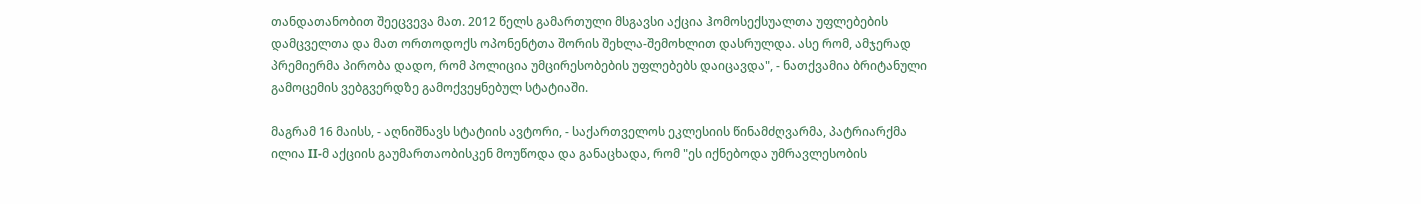თანდათანობით შეეცვევა მათ. 2012 წელს გამართული მსგავსი აქცია ჰომოსექსუალთა უფლებების დამცველთა და მათ ორთოდოქს ოპონენტთა შორის შეხლა-შემოხლით დასრულდა. ასე რომ, ამჯერად პრემიერმა პირობა დადო, რომ პოლიცია უმცირესობების უფლებებს დაიცავდა", - ნათქვამია ბრიტანული გამოცემის ვებგვერდზე გამოქვეყნებულ სტატიაში.

მაგრამ 16 მაისს, - აღნიშნავს სტატიის ავტორი, - საქართველოს ეკლესიის წინამძღვარმა, პატრიარქმა ილია II-მ აქციის გაუმართაობისკენ მოუწოდა და განაცხადა, რომ "ეს იქნებოდა უმრავლესობის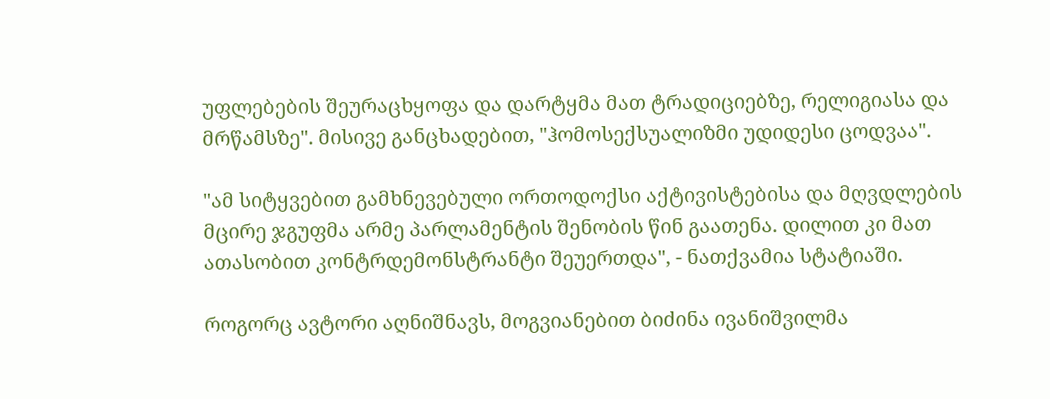უფლებების შეურაცხყოფა და დარტყმა მათ ტრადიციებზე, რელიგიასა და მრწამსზე". მისივე განცხადებით, "ჰომოსექსუალიზმი უდიდესი ცოდვაა".

"ამ სიტყვებით გამხნევებული ორთოდოქსი აქტივისტებისა და მღვდლების მცირე ჯგუფმა არმე პარლამენტის შენობის წინ გაათენა. დილით კი მათ ათასობით კონტრდემონსტრანტი შეუერთდა", - ნათქვამია სტატიაში.

როგორც ავტორი აღნიშნავს, მოგვიანებით ბიძინა ივანიშვილმა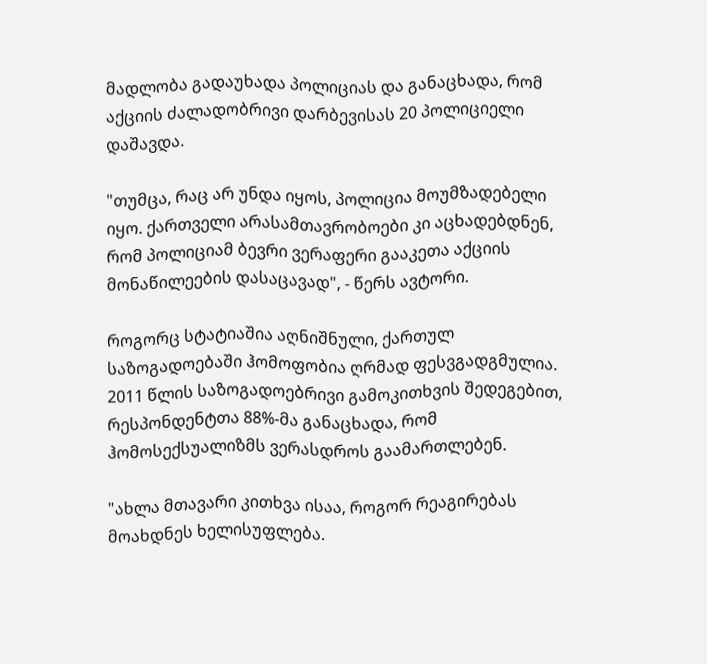მადლობა გადაუხადა პოლიციას და განაცხადა, რომ აქციის ძალადობრივი დარბევისას 20 პოლიციელი დაშავდა.

"თუმცა, რაც არ უნდა იყოს, პოლიცია მოუმზადებელი იყო. ქართველი არასამთავრობოები კი აცხადებდნენ, რომ პოლიციამ ბევრი ვერაფერი გააკეთა აქციის მონაწილეების დასაცავად", - წერს ავტორი.

როგორც სტატიაშია აღნიშნული, ქართულ საზოგადოებაში ჰომოფობია ღრმად ფესვგადგმულია. 2011 წლის საზოგადოებრივი გამოკითხვის შედეგებით, რესპონდენტთა 88%-მა განაცხადა, რომ ჰომოსექსუალიზმს ვერასდროს გაამართლებენ.

"ახლა მთავარი კითხვა ისაა, როგორ რეაგირებას მოახდნეს ხელისუფლება.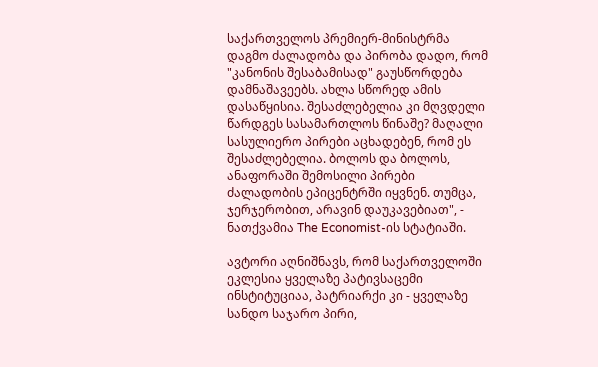საქართველოს პრემიერ-მინისტრმა დაგმო ძალადობა და პირობა დადო, რომ "კანონის შესაბამისად" გაუსწორდება დამნაშავეებს. ახლა სწორედ ამის დასაწყისია. შესაძლებელია კი მღვდელი წარდგეს სასამართლოს წინაშე? მაღალი სასულიერო პირები აცხადებენ, რომ ეს შესაძლებელია. ბოლოს და ბოლოს, ანაფორაში შემოსილი პირები ძალადობის ეპიცენტრში იყვნენ. თუმცა, ჯერჯერობით, არავინ დაუკავებიათ", - ნათქვამია The Economist-ის სტატიაში.

ავტორი აღნიშნავს, რომ საქართველოში ეკლესია ყველაზე პატივსაცემი ინსტიტუციაა, პატრიარქი კი - ყველაზე სანდო საჯარო პირი,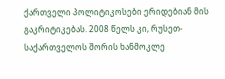ქართველი პოლიტიკოსები ერიდებიან მის გაკრიტიკებას. 2008 წელს კი, რუსეთ-საქართველოს შორის ხანმოკლე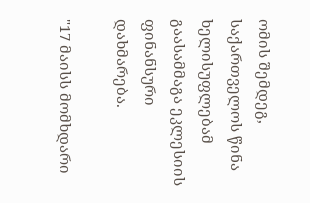ომის შემდეგ, საქართველოს წინა ხელისუფლებამ გაასამმაგა ეკლესიის ფინანსური დახმარება.

"17 მაისს მომხდარი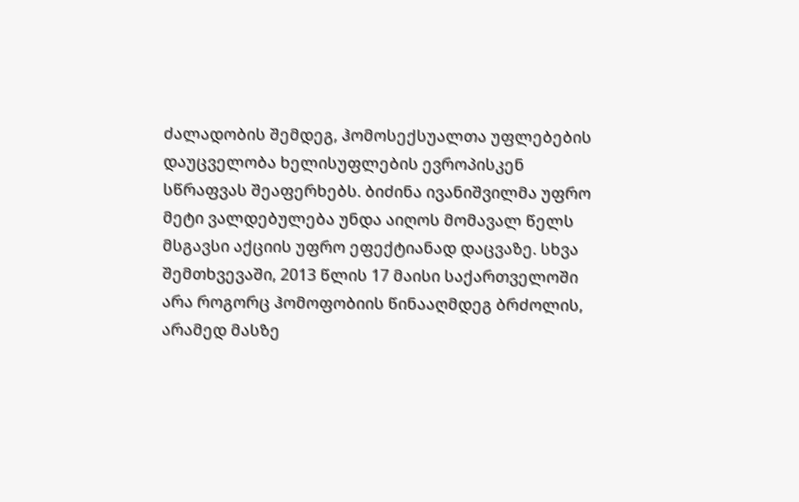ძალადობის შემდეგ, ჰომოსექსუალთა უფლებების დაუცველობა ხელისუფლების ევროპისკენ სწრაფვას შეაფერხებს. ბიძინა ივანიშვილმა უფრო მეტი ვალდებულება უნდა აიღოს მომავალ წელს მსგავსი აქციის უფრო ეფექტიანად დაცვაზე. სხვა შემთხვევაში, 2013 წლის 17 მაისი საქართველოში არა როგორც ჰომოფობიის წინააღმდეგ ბრძოლის, არამედ მასზე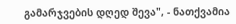გამარჯვების დღედ შევა", - ნათქვამია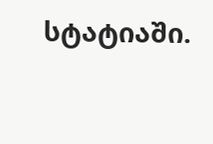სტატიაში.